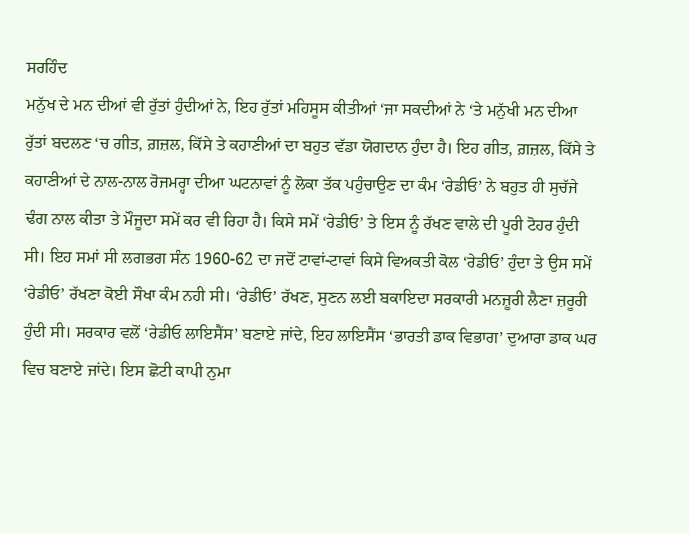ਸਰਹਿੰਦ
ਮਨੁੱਖ ਦੇ ਮਨ ਦੀਆਂ ਵੀ ਰੁੱਤਾਂ ਹੁੰਦੀਆਂ ਨੇ, ਇਹ ਰੁੱਤਾਂ ਮਹਿਸੂਸ ਕੀਤੀਆਂ ‘ਜਾ ਸਕਦੀਆਂ ਨੇ ‘ਤੇ ਮਨੁੱਖੀ ਮਨ ਦੀਆ ਰੁੱਤਾਂ ਬਦਲਣ ‘ਚ ਗੀਤ, ਗ਼ਜ਼ਲ, ਕਿੱਸੇ ਤੇ ਕਹਾਣੀਆਂ ਦਾ ਬਹੁਤ ਵੱਡਾ ਯੋਗਦਾਨ ਹੁੰਦਾ ਹੈ। ਇਹ ਗੀਤ, ਗ਼ਜ਼ਲ, ਕਿੱਸੇ ਤੇ ਕਹਾਣੀਆਂ ਦੇ ਨਾਲ-ਨਾਲ ਰੋਜਮਰ੍ਹਾ ਦੀਆ ਘਟਨਾਵਾਂ ਨੂੰ ਲੋਕਾ ਤੱਕ ਪਹੁੰਚਾਉਣ ਦਾ ਕੰਮ ‘ਰੇਡੀਓ’ ਨੇ ਬਹੁਤ ਹੀ ਸੁਚੱਜੇ ਢੰਗ ਨਾਲ ਕੀਤਾ ਤੇ ਮੌਜੂਦਾ ਸਮੇਂ ਕਰ ਵੀ ਰਿਹਾ ਹੈ। ਕਿਸੇ ਸਮੇਂ ‘ਰੇਡੀਓ’ ਤੇ ਇਸ ਨੂੰ ਰੱਖਣ ਵਾਲੇ ਦੀ ਪੂਰੀ ਟੋਹਰ ਹੁੰਦੀ ਸੀ। ਇਹ ਸਮਾਂ ਸੀ ਲਗਭਗ ਸੰਨ 1960-62 ਦਾ ਜਦੋਂ ਟਾਵਾਂ-ਟਾਵਾਂ ਕਿਸੇ ਵਿਅਕਤੀ ਕੋਲ ‘ਰੇਡੀਓ’ ਹੁੰਦਾ ਤੇ ਉਸ ਸਮੇਂ ‘ਰੇਡੀਓ’ ਰੱਖਣਾ ਕੋਈ ਸੌਖਾ ਕੰਮ ਨਹੀ ਸੀ। ‘ਰੇਡੀਓ’ ਰੱਖਣ, ਸੁਣਨ ਲਈ ਬਕਾਇਦਾ ਸਰਕਾਰੀ ਮਨਜ਼ੂਰੀ ਲੈਣਾ ਜ਼ਰੂਰੀ ਹੁੰਦੀ ਸੀ। ਸਰਕਾਰ ਵਲੋਂ ‘ਰੇਡੀਓ ਲਾਇਸੈਂਸ’ ਬਣਾਏ ਜਾਂਦੇ, ਇਹ ਲਾਇਸੈਂਸ ‘ਭਾਰਤੀ ਡਾਕ ਵਿਭਾਗ’ ਦੁਆਰਾ ਡਾਕ ਘਰ ਵਿਚ ਬਣਾਏ ਜਾਂਦੇ। ਇਸ ਛੋਟੀ ਕਾਪੀ ਨੁਮਾ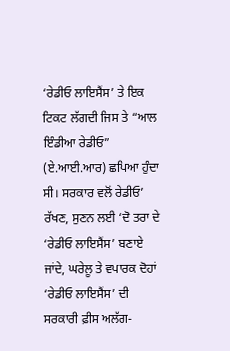‘ਰੇਡੀਓ ਲਾਇਸੈਂਸ’ ਤੇ ਇਕ ਟਿਕਟ ਲੱਗਦੀ ਜਿਸ ਤੇ “ਆਲ ਇੰਡੀਆ ਰੇਡੀਓ” (ਏ.ਆਈ.ਆਰ) ਛਪਿਆ ਹੁੰਦਾ ਸੀ। ਸਰਕਾਰ ਵਲੋਂ ਰੇਡੀਓ’ ਰੱਖਣ, ਸੁਣਨ ਲਈ ‘ਦੋ ਤਰਾ ਦੇ ‘ਰੇਡੀਓ ਲਾਇਸੈਂਸ’ ਬਣਾਏ ਜਾਂਦੇ, ਘਰੇਲੂ ਤੇ ਵਪਾਰਕ ਦੋਹਾਂ ‘ਰੇਡੀਓ ਲਾਇਸੈਂਸ’ ਦੀ ਸਰਕਾਰੀ ਫ਼ੀਸ ਅਲੱਗ-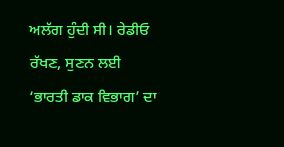ਅਲੱਗ ਹੁੰਦੀ ਸੀ। ਰੇਡੀਓ ਰੱਖਣ, ਸੁਣਨ ਲਈ ‘ਭਾਰਤੀ ਡਾਕ ਵਿਭਾਗ’ ਦਾ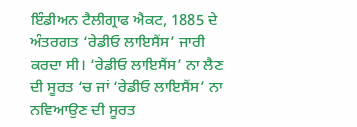ਇੰਡੀਅਨ ਟੈਲੀਗ੍ਰਾਫ ਐਕਟ, 1885 ਦੇ ਅੰਤਰਗਤ ‘ਰੇਡੀਓ ਲਾਇਸੈਂਸ’ ਜਾਰੀ ਕਰਦਾ ਸੀ। ‘ਰੇਡੀਓ ਲਾਇਸੈਂਸ’ ਨਾ ਲੈਣ ਦੀ ਸੂਰਤ ‘ਚ ਜਾਂ ‘ਰੇਡੀਓ ਲਾਇਸੈਂਸ’ ਨਾ ਨਵਿਆਉਣ ਦੀ ਸੂਰਤ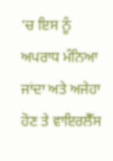‘ਚ ਇਸ ਨੂੰ ਅਪਰਾਧ ਮੰਨਿਆ ਜਾਂਦਾ ਅਤੇ ਅਜੇਹਾ ਹੋਣ ਤੇ ਵਾਇਰਲੈੱਸ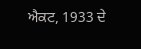ਐਕਟ, 1933 ਦੇ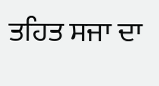ਤਹਿਤ ਸਜਾ ਦਾ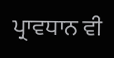ਪ੍ਰਾਵਧਾਨ ਵੀ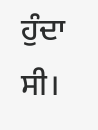ਹੁੰਦਾ ਸੀ।